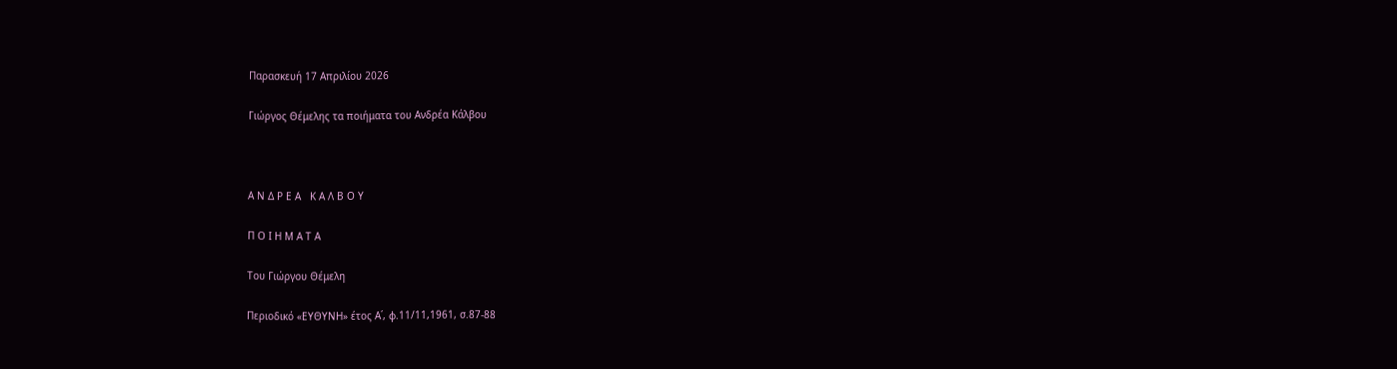Παρασκευή 17 Απριλίου 2026

Γιώργος Θέμελης τα ποιήματα του Ανδρέα Κάλβου



Α Ν Δ Ρ Ε Α   Κ Α Λ Β Ο Υ

Π Ο Ι Η Μ Α Τ Α

Του Γιώργου Θέμελη

Περιοδικό «ΕΥΘΥΝΗ» έτος Α΄, φ.11/11,1961, σ.87-88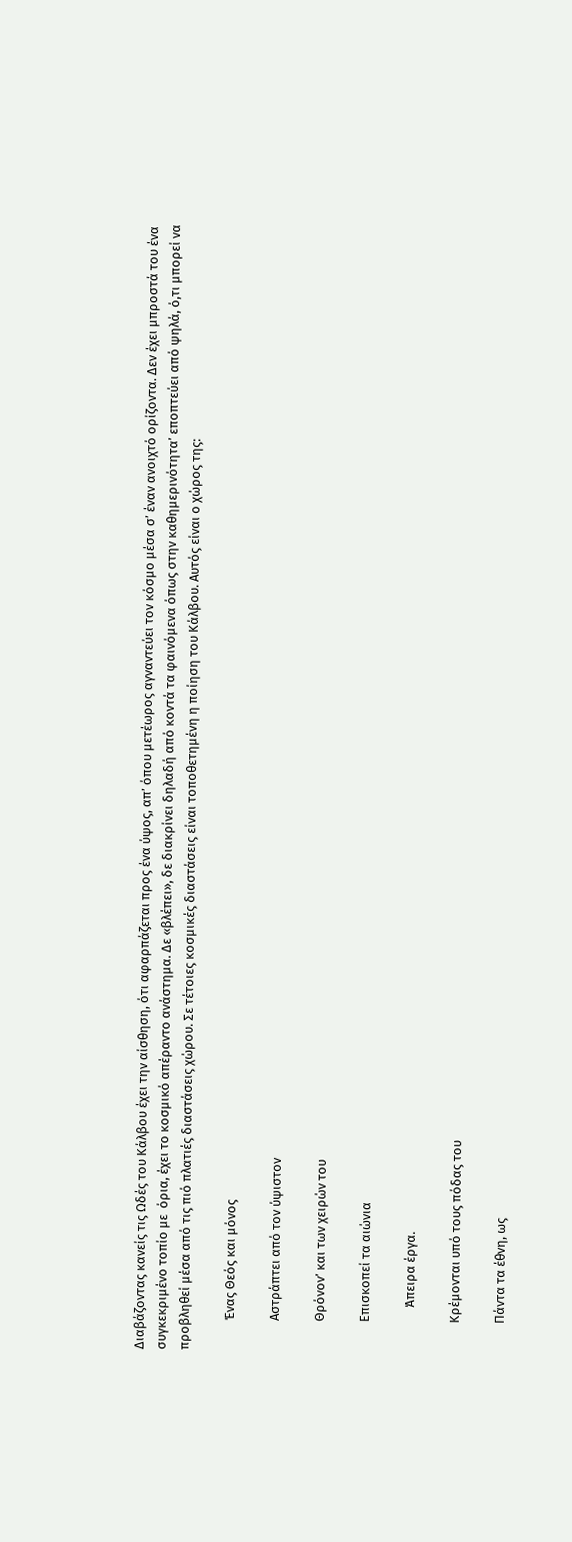Διαβάζοντας κανείς τις Ωδές του Κάλβου έχει την αίσθηση, ότι αφαρπάζεται προς ένα ύψος, απ’ όπου μετέωρος αγναντεύει τον κόσμο μέσα σ’ έναν ανοιχτό ορίζοντα. Δεν έχει μπροστά του ένα συγκεκριμένο τοπίο με  όρια, έχει το κοσμικό απέραντο ανάστημα. Δε «βλέπει», δε διακρίνει δηλαδή από κοντά τα φαινόμενα όπως στην καθημερινότητα’ εποπτεύει από ψηλά, ό,τι μπορεί να προβληθεί μέσα από τις πιό πλατιές διαστάσεις χώρου. Σε τέτοιες κοσμικές διαστάσεις είναι τοποθετημένη η ποίηση του Κάλβου. Αυτός είναι ο χώρος της:

          Ένας Θεός και μόνος

          Αστράπτει από τον ύψιστον

          Θρόνον’ και των χειρών του

          Επισκοπεί τα αιώνια

               Άπειρα έργα.

          Κρέμονται υπό τους πόδας του

          Πάντα τα έθνη, ως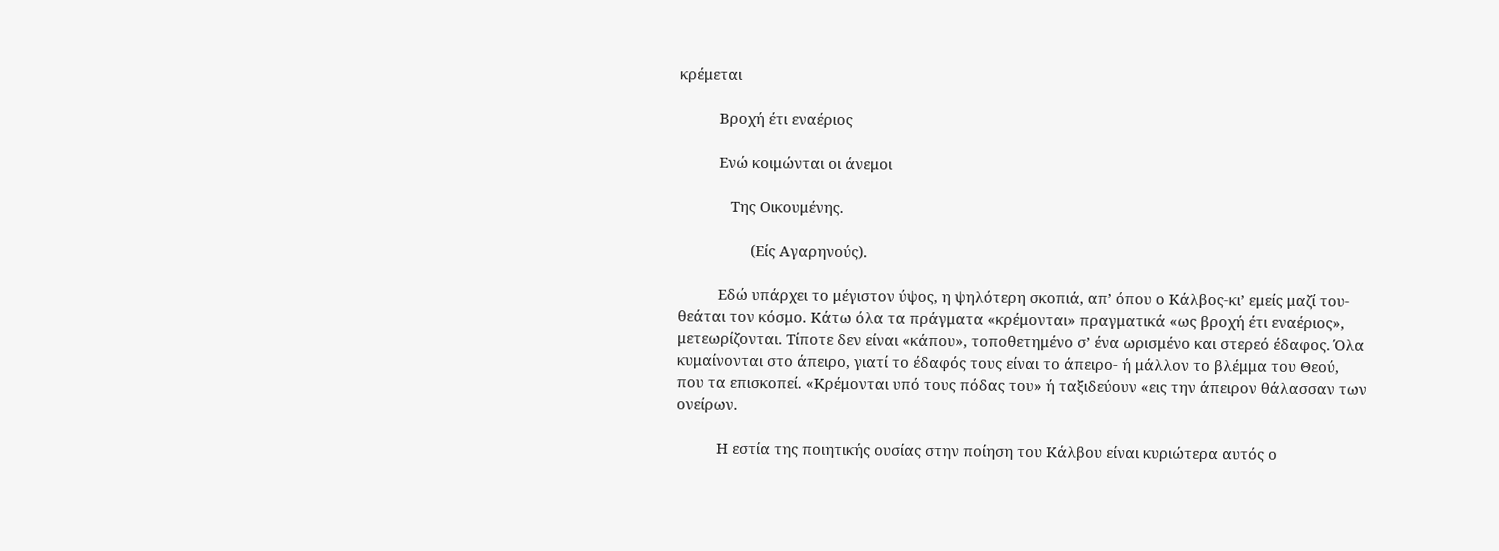κρέμεται

          Βροχή έτι εναέριος

          Ενώ κοιμώνται οι άνεμοι

             Της Οικουμένης.

                  (Είς Αγαρηνούς).

          Εδώ υπάρχει το μέγιστον ύψος, η ψηλότερη σκοπιά, απ’ όπου ο Κάλβος-κι’ εμείς μαζί του- θεάται τον κόσμο. Κάτω όλα τα πράγματα «κρέμονται» πραγματικά «ως βροχή έτι εναέριος», μετεωρίζονται. Τίποτε δεν είναι «κάπου», τοποθετημένο σ’ ένα ωρισμένο και στερεό έδαφος. Όλα κυμαίνονται στο άπειρο, γιατί το έδαφός τους είναι το άπειρο- ή μάλλον το βλέμμα του Θεού, που τα επισκοπεί. «Κρέμονται υπό τους πόδας του» ή ταξιδεύουν «εις την άπειρον θάλασσαν των ονείρων.

          Η εστία της ποιητικής ουσίας στην ποίηση του Κάλβου είναι κυριώτερα αυτός ο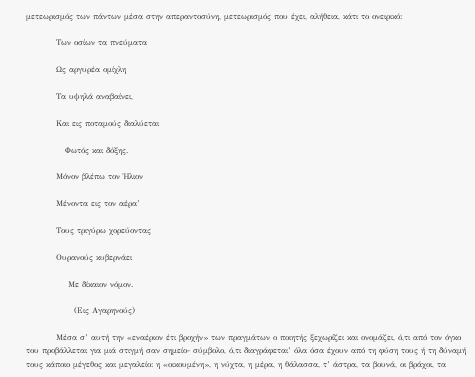μετεωρισμός των πάντων μέσα στην απεραντοσύνη, μετεωρισμός που έχει, αλήθεια, κάτι το ονειρικό:

          Των οσίων τα πνεύματα

          Ως αργυρέα ομίχλη

          Τα υψηλά αναβαίνει,

          Και εις ποταμούς διαλύεται

             Φωτός και δόξης.

          Μόνον βλέπω τον Ήλιον

          Μένοντα εις τον αέρα’

          Τους τριγύρω χορεύοντας

          Ουρανούς κυβερνάει

              Με δίκαιον νόμον.

                (Εις Αγαρηνούς)

          Μέσα σ’ αυτή την «εναέριον έτι βροχήν» των πραγμάτων ο ποιητής ξεχωρίζει και ονομάζει, ό,τι από τον όγκο του προβάλλεται για μιά στιγμή σαν σημείο- σύμβολο, ό,τι διαγράφεται’ όλα όσα έχουν από τη φύση τους ή τη δύναμή τους κάποιο μέγεθος και μεγαλείο: η «οικουμένη», η νύχτα, η μέρα, η θάλασσα, τ’ άστρα, τα βουνά, οι βράχοι, τα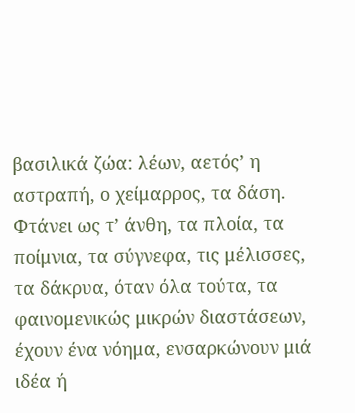βασιλικά ζώα: λέων, αετός’ η αστραπή, ο χείμαρρος, τα δάση. Φτάνει ως τ’ άνθη, τα πλοία, τα ποίμνια, τα σύγνεφα, τις μέλισσες, τα δάκρυα, όταν όλα τούτα, τα φαινομενικώς μικρών διαστάσεων, έχουν ένα νόημα, ενσαρκώνουν μιά ιδέα ή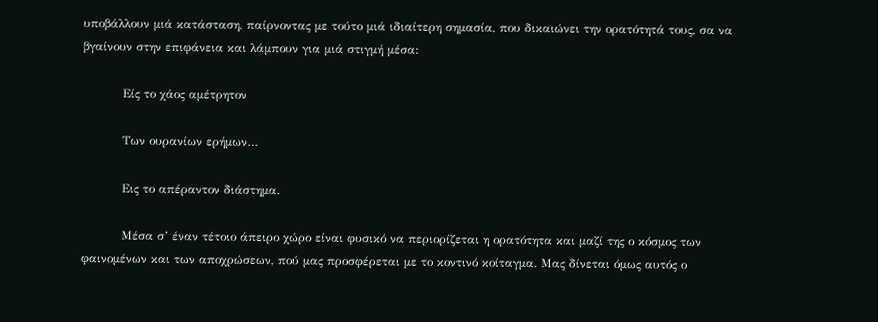υποβάλλουν μιά κατάσταση, παίρνοντας με τούτο μιά ιδιαίτερη σημασία, που δικαιώνει την ορατότητά τους, σα να βγαίνουν στην επιφάνεια και λάμπουν για μιά στιγμή μέσα:

          Είς το χάος αμέτρητον

          Των ουρανίων ερήμων…

          Εις το απέραντον διάστημα.

          Μέσα σ’ έναν τέτοιο άπειρο χώρο είναι φυσικό να περιορίζεται η ορατότητα και μαζί της ο κόσμος των φαινομένων και των αποχρώσεων, πού μας προσφέρεται με το κοντινό κοίταγμα. Μας δίνεται όμως αυτός ο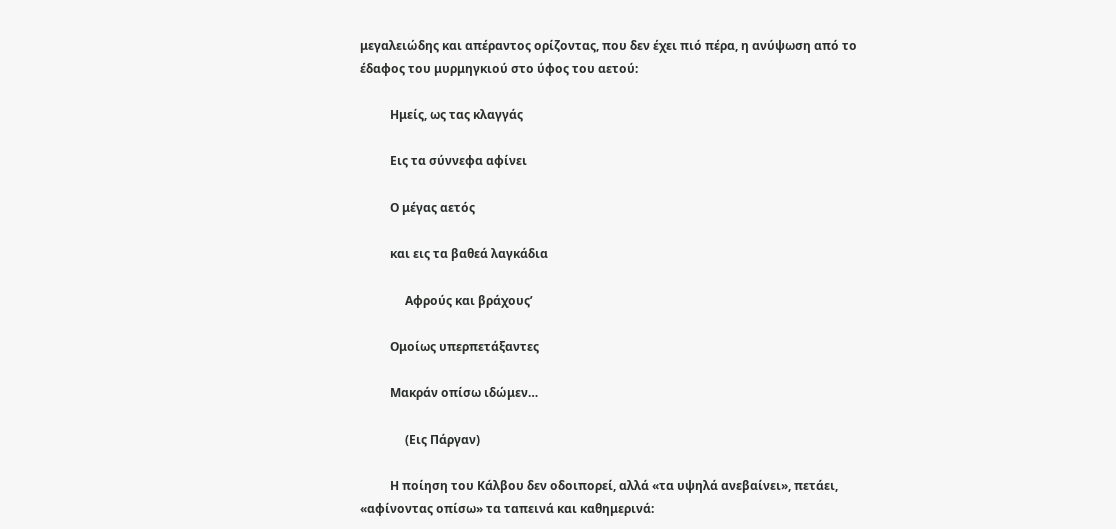μεγαλειώδης και απέραντος ορίζοντας, που δεν έχει πιό πέρα, η ανύψωση από το έδαφος του μυρμηγκιού στο ύφος του αετού:

          Ημείς, ως τας κλαγγάς

          Εις τα σύννεφα αφίνει

          Ο μέγας αετός

          και εις τα βαθεά λαγκάδια

               Αφρούς και βράχους’

          Ομοίως υπερπετάξαντες

          Μακράν οπίσω ιδώμεν…

               (Εις Πάργαν)

          Η ποίηση του Κάλβου δεν οδοιπορεί, αλλά «τα υψηλά ανεβαίνει», πετάει, «αφίνοντας οπίσω» τα ταπεινά και καθημερινά: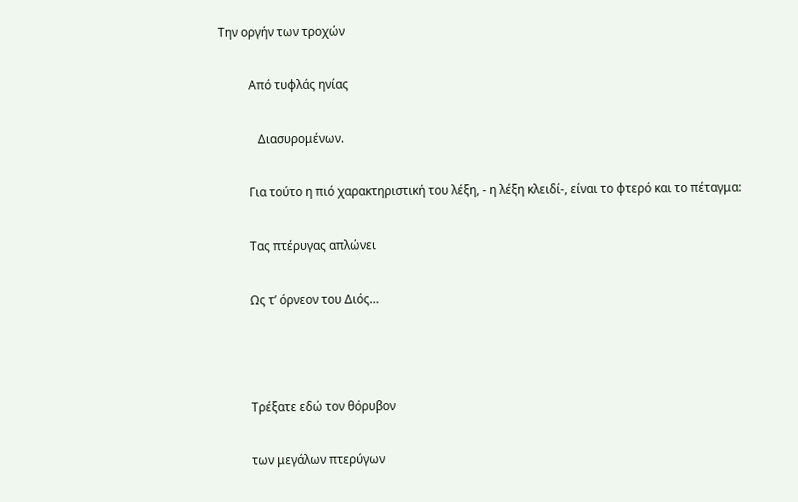Την οργήν των τροχών

          Από τυφλάς ηνίας

             Διασυρομένων.

          Για τούτο η πιό χαρακτηριστική του λέξη, - η λέξη κλειδί-, είναι το φτερό και το πέταγμα:

          Τας πτέρυγας απλώνει

          Ως τ’ όρνεον του Διός…



          Τρέξατε εδώ τον θόρυβον

          των μεγάλων πτερύγων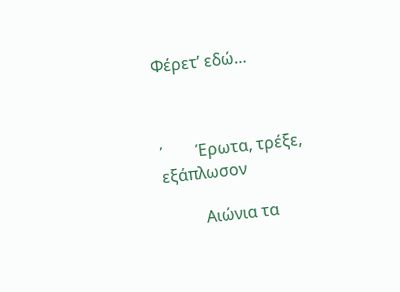Φέρετ’ εδώ…



΄        Έρωτα, τρέξε, εξάπλωσον

          Αιώνια τα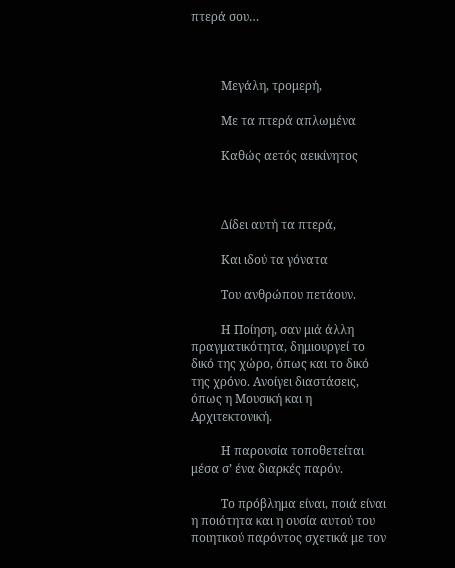πτερά σου…



          Μεγάλη, τρομερή,

          Με τα πτερά απλωμένα

          Καθώς αετός αεικίνητος



          Δίδει αυτή τα πτερά,

          Και ιδού τα γόνατα

          Του ανθρώπου πετάουν.

          Η Ποίηση, σαν μιά άλλη πραγματικότητα, δημιουργεί το δικό της χώρο, όπως και το δικό της χρόνο. Ανοίγει διαστάσεις, όπως η Μουσική και η Αρχιτεκτονική.

          Η παρουσία τοποθετείται μέσα σ’ ένα διαρκές παρόν.

          Το πρόβλημα είναι, ποιά είναι η ποιότητα και η ουσία αυτού του ποιητικού παρόντος σχετικά με τον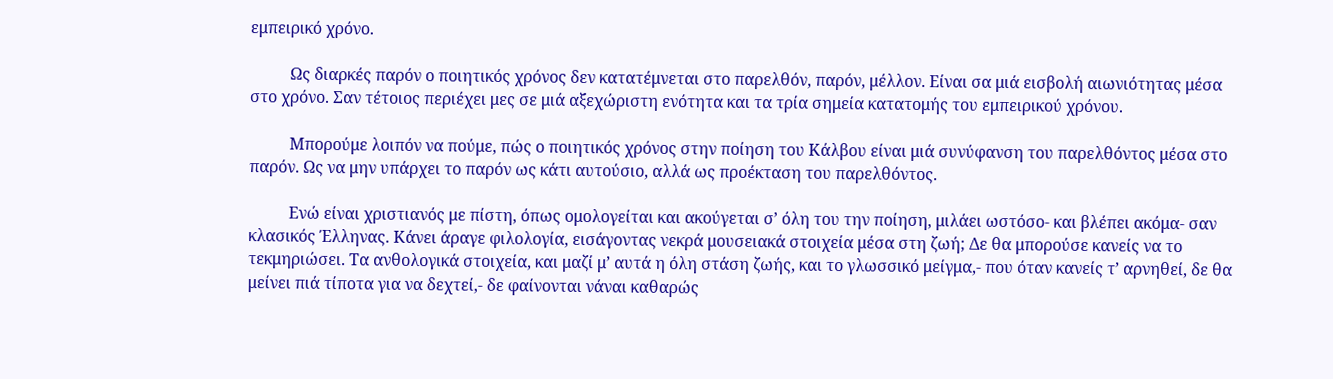εμπειρικό χρόνο.

          Ως διαρκές παρόν ο ποιητικός χρόνος δεν κατατέμνεται στο παρελθόν, παρόν, μέλλον. Είναι σα μιά εισβολή αιωνιότητας μέσα στο χρόνο. Σαν τέτοιος περιέχει μες σε μιά αξεχώριστη ενότητα και τα τρία σημεία κατατομής του εμπειρικού χρόνου.

          Μπορούμε λοιπόν να πούμε, πώς ο ποιητικός χρόνος στην ποίηση του Κάλβου είναι μιά συνύφανση του παρελθόντος μέσα στο παρόν. Ως να μην υπάρχει το παρόν ως κάτι αυτούσιο, αλλά ως προέκταση του παρελθόντος.

          Ενώ είναι χριστιανός με πίστη, όπως ομολογείται και ακούγεται σ’ όλη του την ποίηση, μιλάει ωστόσο- και βλέπει ακόμα- σαν κλασικός Έλληνας. Κάνει άραγε φιλολογία, εισάγοντας νεκρά μουσειακά στοιχεία μέσα στη ζωή; Δε θα μπορούσε κανείς να το τεκμηριώσει. Τα ανθολογικά στοιχεία, και μαζί μ’ αυτά η όλη στάση ζωής, και το γλωσσικό μείγμα,- που όταν κανείς τ’ αρνηθεί, δε θα μείνει πιά τίποτα για να δεχτεί,- δε φαίνονται νάναι καθαρώς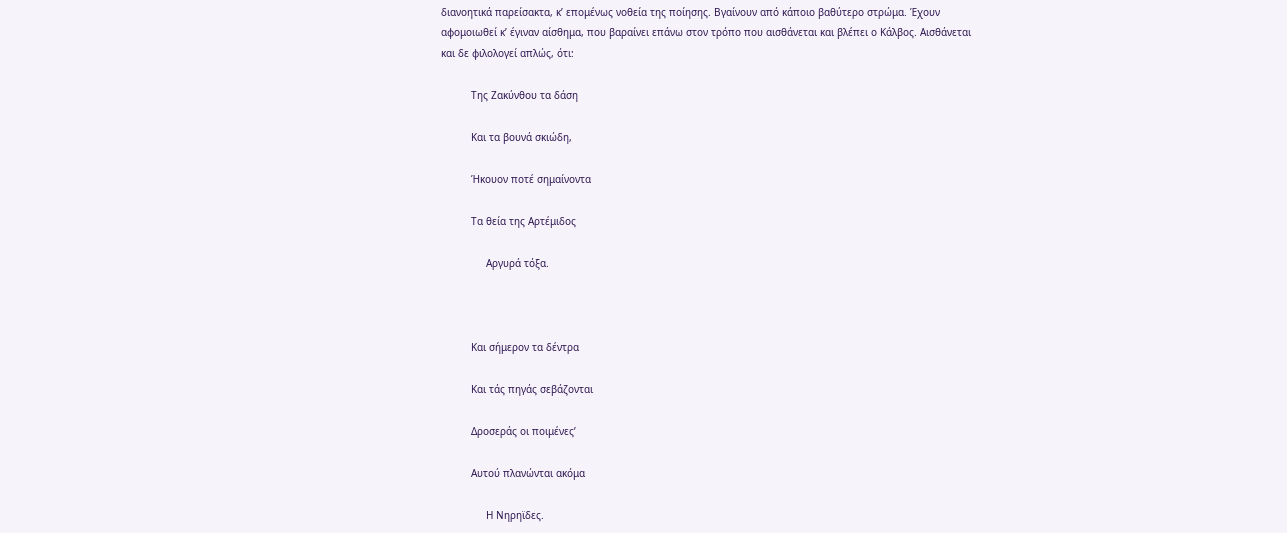διανοητικά παρείσακτα, κ’ επομένως νοθεία της ποίησης. Βγαίνουν από κάποιο βαθύτερο στρώμα. Έχουν αφομοιωθεί κ’ έγιναν αίσθημα, που βαραίνει επάνω στον τρόπο που αισθάνεται και βλέπει ο Κάλβος. Αισθάνεται και δε φιλολογεί απλώς, ότι:

          Της Ζακύνθου τα δάση

          Και τα βουνά σκιώδη,

          Ήκουον ποτέ σημαίνοντα

          Τα θεία της Αρτέμιδος

               Αργυρά τόξα.



          Και σήμερον τα δέντρα

          Και τάς πηγάς σεβάζονται

          Δροσεράς οι ποιμένες’

          Αυτού πλανώνται ακόμα

               Η Νηρηϊδες.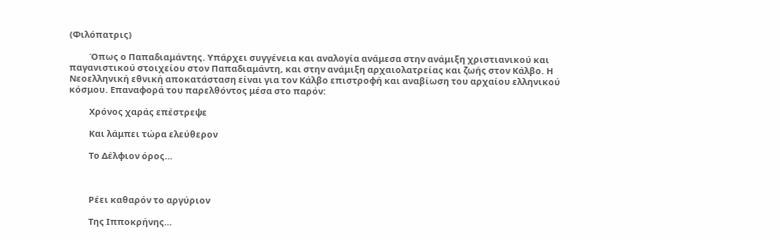(Φιλόπατρις)

          Όπως ο Παπαδιαμάντης. Υπάρχει συγγένεια και αναλογία ανάμεσα στην ανάμιξη χριστιανικού και παγανιστικού στοιχείου στον Παπαδιαμάντη, και στην ανάμιξη αρχαιολατρείας και ζωής στον Κάλβο. Η Νεοελληνική εθνική αποκατάσταση είναι για τον Κάλβο επιστροφή και αναβίωση του αρχαίου ελληνικού κόσμου. Επαναφορά του παρελθόντος μέσα στο παρόν:

          Χρόνος χαράς επέστρεψε

          Και λάμπει τώρα ελεύθερον

          Το Δέλφιον όρος…



          Ρέει καθαρόν το αργύριον

          Της Ιπποκρήνης…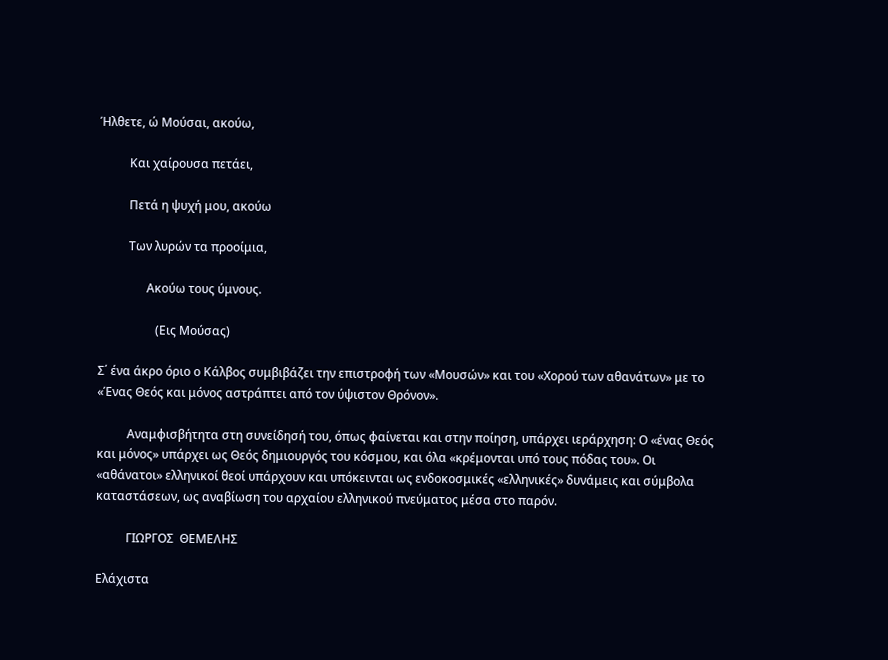Ήλθετε, ώ Μούσαι, ακούω,

          Και χαίρουσα πετάει,

          Πετά η ψυχή μου, ακούω

          Των λυρών τα προοίμια,

                Ακούω τους ύμνους.

                   (Εις Μούσας)

Σ΄ ένα άκρο όριο ο Κάλβος συμβιβάζει την επιστροφή των «Μουσών» και του «Χορού των αθανάτων» με το «Ένας Θεός και μόνος αστράπτει από τον ύψιστον Θρόνον».

          Αναμφισβήτητα στη συνείδησή του, όπως φαίνεται και στην ποίηση, υπάρχει ιεράρχηση: Ο «ένας Θεός και μόνος» υπάρχει ως Θεός δημιουργός του κόσμου, και όλα «κρέμονται υπό τους πόδας του». Οι «αθάνατοι» ελληνικοί θεοί υπάρχουν και υπόκεινται ως ενδοκοσμικές «ελληνικές» δυνάμεις και σύμβολα καταστάσεων, ως αναβίωση του αρχαίου ελληνικού πνεύματος μέσα στο παρόν.

          ΓΙΩΡΓΟΣ  ΘΕΜΕΛΗΣ

Ελάχιστα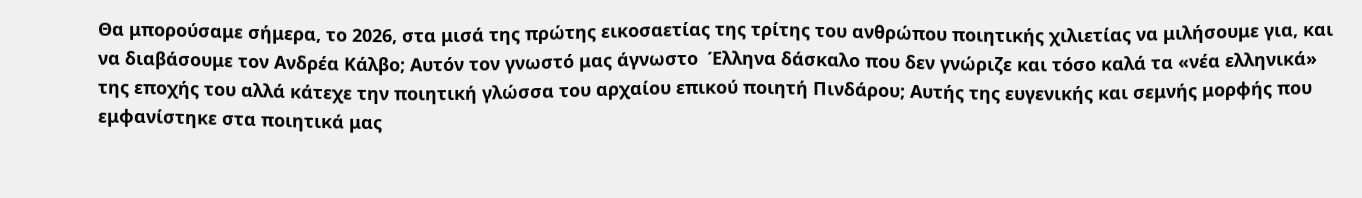Θα μπορούσαμε σήμερα, το 2026, στα μισά της πρώτης εικοσαετίας της τρίτης του ανθρώπου ποιητικής χιλιετίας να μιλήσουμε για, και να διαβάσουμε τον Ανδρέα Κάλβο; Αυτόν τον γνωστό μας άγνωστο  Έλληνα δάσκαλο που δεν γνώριζε και τόσο καλά τα «νέα ελληνικά» της εποχής του αλλά κάτεχε την ποιητική γλώσσα του αρχαίου επικού ποιητή Πινδάρου; Αυτής της ευγενικής και σεμνής μορφής που εμφανίστηκε στα ποιητικά μας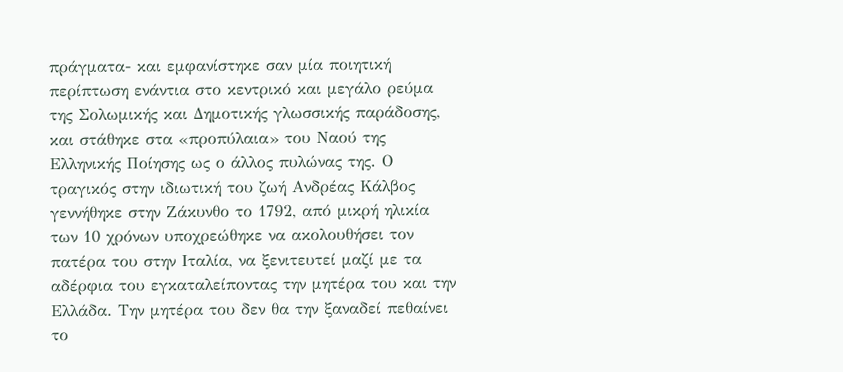πράγματα- και εμφανίστηκε σαν μία ποιητική περίπτωση ενάντια στο κεντρικό και μεγάλο ρεύμα της Σολωμικής και Δημοτικής γλωσσικής παράδοσης, και στάθηκε στα «προπύλαια» του Ναού της Ελληνικής Ποίησης ως ο άλλος πυλώνας της. Ο τραγικός στην ιδιωτική του ζωή Ανδρέας Κάλβος γεννήθηκε στην Ζάκυνθο το 1792, από μικρή ηλικία των 10 χρόνων υποχρεώθηκε να ακολουθήσει τον πατέρα του στην Ιταλία, να ξενιτευτεί μαζί με τα αδέρφια του εγκαταλείποντας την μητέρα του και την Ελλάδα. Την μητέρα του δεν θα την ξαναδεί πεθαίνει το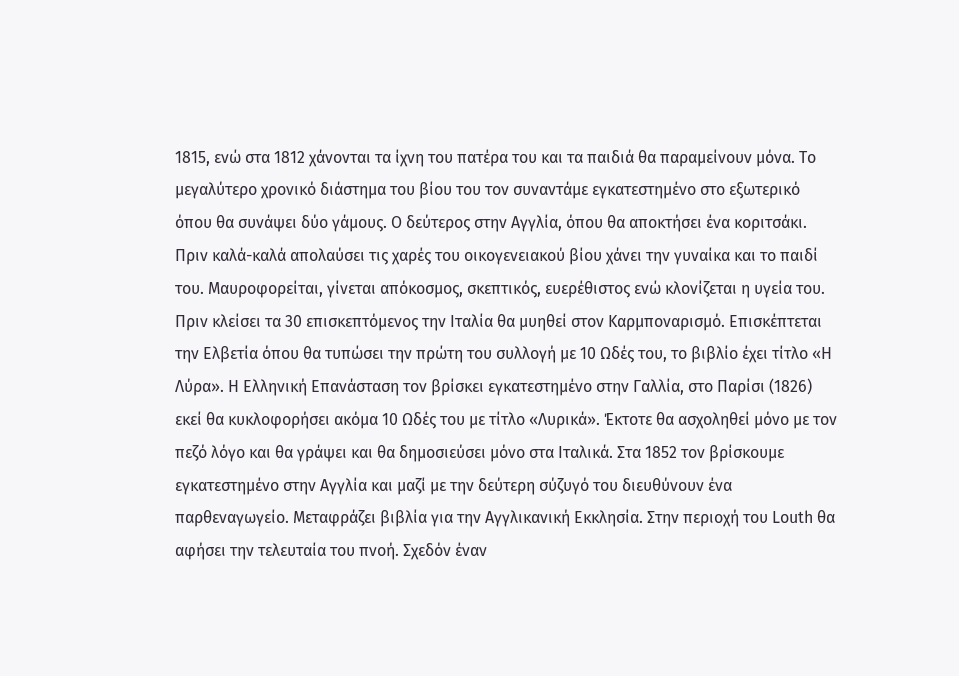1815, ενώ στα 1812 χάνονται τα ίχνη του πατέρα του και τα παιδιά θα παραμείνουν μόνα. Το μεγαλύτερο χρονικό διάστημα του βίου του τον συναντάμε εγκατεστημένο στο εξωτερικό όπου θα συνάψει δύο γάμους. Ο δεύτερος στην Αγγλία, όπου θα αποκτήσει ένα κοριτσάκι.  Πριν καλά-καλά απολαύσει τις χαρές του οικογενειακού βίου χάνει την γυναίκα και το παιδί του. Μαυροφορείται, γίνεται απόκοσμος, σκεπτικός, ευερέθιστος ενώ κλονίζεται η υγεία του. Πριν κλείσει τα 30 επισκεπτόμενος την Ιταλία θα μυηθεί στον Καρμποναρισμό. Επισκέπτεται την Ελβετία όπου θα τυπώσει την πρώτη του συλλογή με 10 Ωδές του, το βιβλίο έχει τίτλο «Η Λύρα». Η Ελληνική Επανάσταση τον βρίσκει εγκατεστημένο στην Γαλλία, στο Παρίσι (1826) εκεί θα κυκλοφορήσει ακόμα 10 Ωδές του με τίτλο «Λυρικά». Έκτοτε θα ασχοληθεί μόνο με τον πεζό λόγο και θα γράψει και θα δημοσιεύσει μόνο στα Ιταλικά. Στα 1852 τον βρίσκουμε εγκατεστημένο στην Αγγλία και μαζί με την δεύτερη σύζυγό του διευθύνουν ένα παρθεναγωγείο. Μεταφράζει βιβλία για την Αγγλικανική Εκκλησία. Στην περιοχή του Louth θα αφήσει την τελευταία του πνοή. Σχεδόν έναν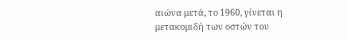αιώνα μετά, το 1960, γίνεται η μετακομιδή των οστών του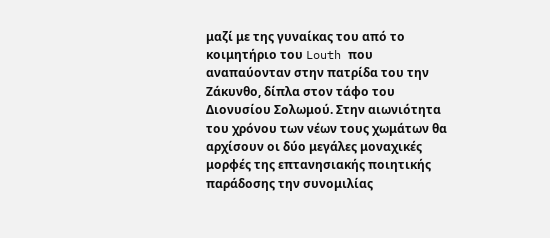μαζί με της γυναίκας του από το κοιμητήριο του Louth που αναπαύονταν στην πατρίδα του την Ζάκυνθο, δίπλα στον τάφο του Διονυσίου Σολωμού. Στην αιωνιότητα του χρόνου των νέων τους χωμάτων θα αρχίσουν οι δύο μεγάλες μοναχικές μορφές της επτανησιακής ποιητικής παράδοσης την συνομιλίας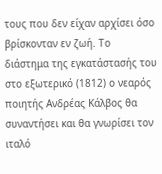τους που δεν είχαν αρχίσει όσο βρίσκονταν εν ζωή. Το διάστημα της εγκατάστασής του στο εξωτερικό (1812) ο νεαρός ποιητής Ανδρέας Κάλβος θα συναντήσει και θα γνωρίσει τον ιταλό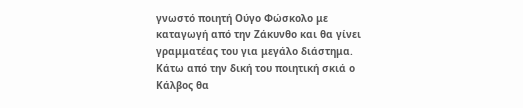γνωστό ποιητή Ούγο Φώσκολο με καταγωγή από την Ζάκυνθο και θα γίνει γραμματέας του για μεγάλο διάστημα. Κάτω από την δική του ποιητική σκιά ο Κάλβος θα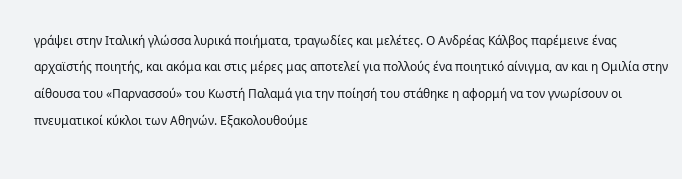γράψει στην Ιταλική γλώσσα λυρικά ποιήματα, τραγωδίες και μελέτες. Ο Ανδρέας Κάλβος παρέμεινε ένας αρχαϊστής ποιητής, και ακόμα και στις μέρες μας αποτελεί για πολλούς ένα ποιητικό αίνιγμα, αν και η Ομιλία στην αίθουσα του «Παρνασσού» του Κωστή Παλαμά για την ποίησή του στάθηκε η αφορμή να τον γνωρίσουν οι πνευματικοί κύκλοι των Αθηνών. Εξακολουθούμε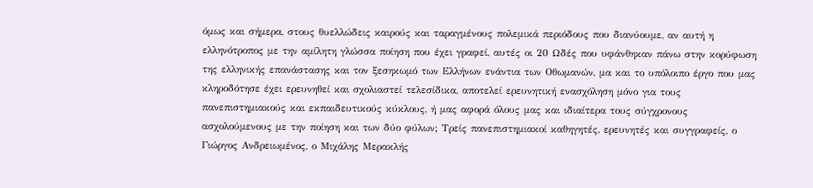όμως και σήμερα, στους θυελλώδεις καιρούς και ταραγμένους πολεμικά περιόδους που διανύουμε, αν αυτή η ελληνότροπος με την αμίλητη γλώσσα ποίηση που έχει γραφεί, αυτές οι 20 Ωδές που υφάνθηκαν πάνω στην κορύφωση της ελληνικής επανάστασης και τον ξεσηκωμό των Ελλήνων ενάντια των Οθωμανών, μα και το υπόλοιπο έργο που μας κληροδότησε έχει ερευνηθεί και σχολιαστεί τελεσίδικα, αποτελεί ερευνητική ενασχόληση μόνο για τους πανεπιστημιακούς και εκπαιδευτικούς κύκλους, ή μας αφορά όλους μας και ιδιαίτερα τους σύγχρονους ασχολούμενους με την ποίηση και των δύο φύλων; Τρείς πανεπιστημιακοί καθηγητές, ερευνητές και συγγραφείς, ο Γιώργος Ανδρειωμένος, ο Μιχάλης Μερακλής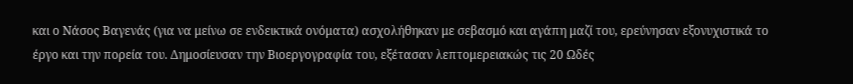και ο Νάσος Βαγενάς (για να μείνω σε ενδεικτικά ονόματα) ασχολήθηκαν με σεβασμό και αγάπη μαζί του, ερεύνησαν εξονυχιστικά το έργο και την πορεία του. Δημοσίευσαν την Βιοεργογραφία του, εξέτασαν λεπτομερειακώς τις 20 Ωδές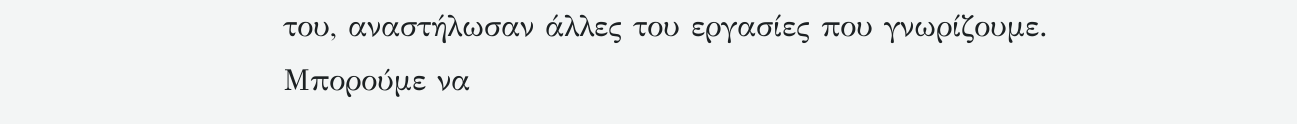του, αναστήλωσαν άλλες του εργασίες που γνωρίζουμε. Μπορούμε να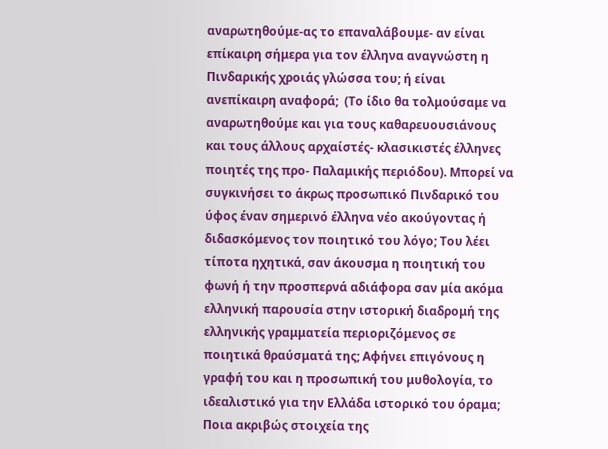αναρωτηθούμε-ας το επαναλάβουμε- αν είναι επίκαιρη σήμερα για τον έλληνα αναγνώστη η Πινδαρικής χροιάς γλώσσα του; ή είναι ανεπίκαιρη αναφορά;  (Το ίδιο θα τολμούσαμε να αναρωτηθούμε και για τους καθαρευουσιάνους και τους άλλους αρχαίστές- κλασικιστές έλληνες ποιητές της προ- Παλαμικής περιόδου). Μπορεί να συγκινήσει το άκρως προσωπικό Πινδαρικό του ύφος έναν σημερινό έλληνα νέο ακούγοντας ή διδασκόμενος τον ποιητικό του λόγο; Του λέει τίποτα ηχητικά, σαν άκουσμα η ποιητική του φωνή ή την προσπερνά αδιάφορα σαν μία ακόμα ελληνική παρουσία στην ιστορική διαδρομή της ελληνικής γραμματεία περιοριζόμενος σε ποιητικά θραύσματά της; Αφήνει επιγόνους η γραφή του και η προσωπική του μυθολογία, το ιδεαλιστικό για την Ελλάδα ιστορικό του όραμα; Ποια ακριβώς στοιχεία της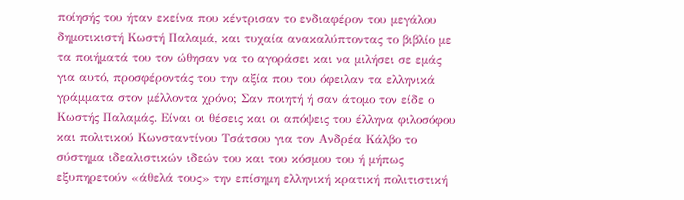ποίησής του ήταν εκείνα που κέντρισαν το ενδιαφέρον του μεγάλου δημοτικιστή Κωστή Παλαμά, και τυχαία ανακαλύπτοντας το βιβλίο με τα ποιήματά του τον ώθησαν να το αγοράσει και να μιλήσει σε εμάς για αυτό, προσφέροντάς του την αξία που του όφειλαν τα ελληνικά γράμματα στον μέλλοντα χρόνο; Σαν ποιητή ή σαν άτομο τον είδε ο Κωστής Παλαμάς. Είναι οι θέσεις και οι απόψεις του έλληνα φιλοσόφου και πολιτικού Κωνσταντίνου Τσάτσου για τον Ανδρέα Κάλβο το σύστημα ιδεαλιστικών ιδεών του και του κόσμου του ή μήπως εξυπηρετούν «άθελά τους» την επίσημη ελληνική κρατική πολιτιστική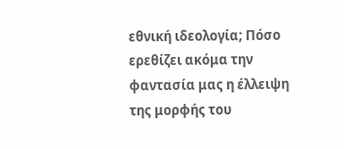εθνική ιδεολογία; Πόσο ερεθίζει ακόμα την φαντασία μας η έλλειψη της μορφής του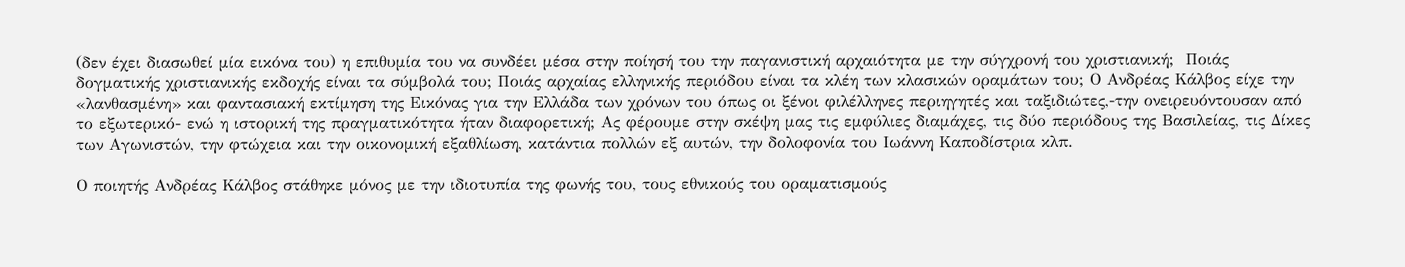(δεν έχει διασωθεί μία εικόνα του) η επιθυμία του να συνδέει μέσα στην ποίησή του την παγανιστική αρχαιότητα με την σύγχρονή του χριστιανική;  Ποιάς δογματικής χριστιανικής εκδοχής είναι τα σύμβολά του; Ποιάς αρχαίας ελληνικής περιόδου είναι τα κλέη των κλασικών οραμάτων του; Ο Ανδρέας Κάλβος είχε την «λανθασμένη» και φαντασιακή εκτίμηση της Εικόνας για την Ελλάδα των χρόνων του όπως οι ξένοι φιλέλληνες περιηγητές και ταξιδιώτες,-την ονειρευόντουσαν από το εξωτερικό- ενώ η ιστορική της πραγματικότητα ήταν διαφορετική; Ας φέρουμε στην σκέψη μας τις εμφύλιες διαμάχες, τις δύο περιόδους της Βασιλείας, τις Δίκες των Αγωνιστών, την φτώχεια και την οικονομική εξαθλίωση, κατάντια πολλών εξ αυτών, την δολοφονία του Ιωάννη Καποδίστρια κλπ.

Ο ποιητής Ανδρέας Κάλβος στάθηκε μόνος με την ιδιοτυπία της φωνής του, τους εθνικούς του οραματισμούς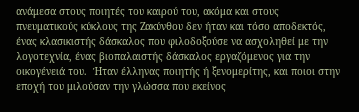ανάμεσα στους ποιητές του καιρού του, ακόμα και στους πνευματικούς κύκλους της Ζακύνθου δεν ήταν και τόσο αποδεκτός, ένας κλασικιστής δάσκαλος που φιλοδοξούσε να ασχοληθεί με την λογοτεχνία, ένας βιοπαλαιστής δάσκαλος εργαζόμενος για την οικογένειά του.  Ήταν έλληνας ποιητής ή ξενομερίτης, και ποιοι στην εποχή του μιλούσαν την γλώσσα που εκείνος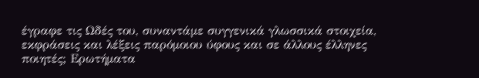έγραφε τις Ωδές του, συναντάμε συγγενικά γλωσσικά στοιχεία, εκφράσεις και λέξεις παρόμοιου ύφους και σε άλλους έλληνες ποιητές; Ερωτήματα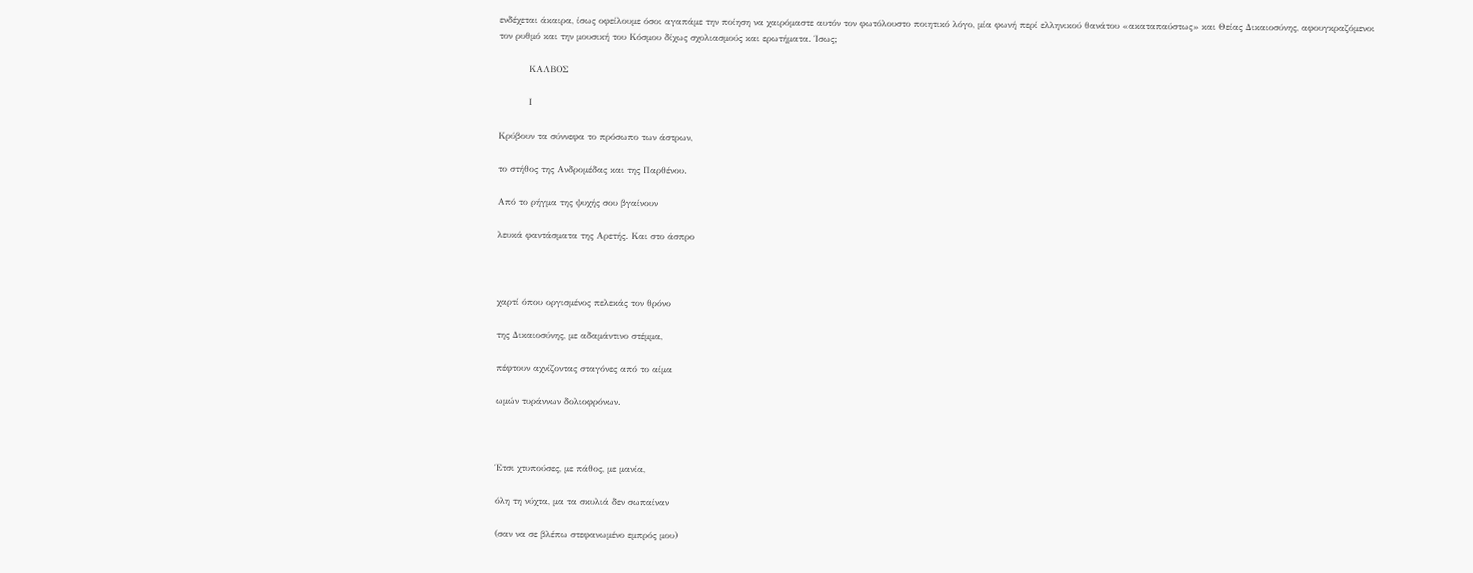ενδέχεται άκαιρα, ίσως οφείλουμε όσοι αγαπάμε την ποίηση να χαιρόμαστε αυτόν τον φωτόλουστο ποιητικό λόγο, μία φωνή περί ελληνικού θανάτου «ακαταπαύστως» και Θείας Δικαιοσύνης, αφουγκραζόμενοι τον ρυθμό και την μουσική του Κόσμου δίχως σχολιασμούς και ερωτήματα. Ίσως;

          ΚΑΛΒΟΣ

          Ι

Κρύβουν τα σύννεφα το πρόσωπο των άστρων,

το στήθος της Ανδρομέδας και της Παρθένου.

Από το ρήγμα της ψυχής σου βγαίνουν

λευκά φαντάσματα της Αρετής. Και στο άσπρο



χαρτί όπου οργισμένος πελεκάς τον θρόνο

της Δικαιοσύνης, με αδαμάντινο στέμμα,

πέφτουν αχνίζοντας σταγόνες από το αίμα

ωμών τυράννων δολιοφρόνων.



Έτσι χτυπούσες, με πάθος, με μανία,

όλη τη νύχτα, μα τα σκυλιά δεν σωπαίναν

(σαν να σε βλέπω στεφανωμένο εμπρός μου)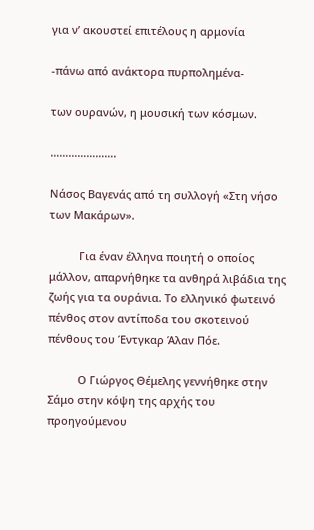για ν’ ακουστεί επιτέλους η αρμονία

-πάνω από ανάκτορα πυρπολημένα-

των ουρανών, η μουσική των κόσμων.

………………….

Νάσος Βαγενάς από τη συλλογή «Στη νήσο των Μακάρων».

          Για έναν έλληνα ποιητή ο οποίος μάλλον, απαρνήθηκε τα ανθηρά λιβάδια της ζωής για τα ουράνια. Το ελληνικό φωτεινό πένθος στον αντίποδα του σκοτεινού πένθους του Έντγκαρ Άλαν Πόε.

          Ο Γιώργος Θέμελης γεννήθηκε στην Σάμο στην κόψη της αρχής του προηγούμενου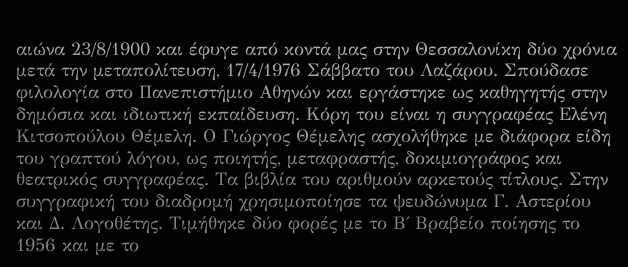αιώνα 23/8/1900 και έφυγε από κοντά μας στην Θεσσαλονίκη δύο χρόνια μετά την μεταπολίτευση, 17/4/1976 Σάββατο του Λαζάρου. Σπούδασε φιλολογία στο Πανεπιστήμιο Αθηνών και εργάστηκε ως καθηγητής στην δημόσια και ιδιωτική εκπαίδευση. Κόρη του είναι η συγγραφέας Ελένη Κιτσοπούλου Θέμελη. Ο Γιώργος Θέμελης ασχολήθηκε με διάφορα είδη του γραπτού λόγου, ως ποιητής, μεταφραστής, δοκιμιογράφος και θεατρικός συγγραφέας. Τα βιβλία του αριθμούν αρκετούς τίτλους. Στην συγγραφική του διαδρομή χρησιμοποίησε τα ψευδώνυμα Γ. Αστερίου και Δ. Λογοθέτης. Τιμήθηκε δύο φορές με το Β΄ Βραβείο ποίησης το 1956 και με το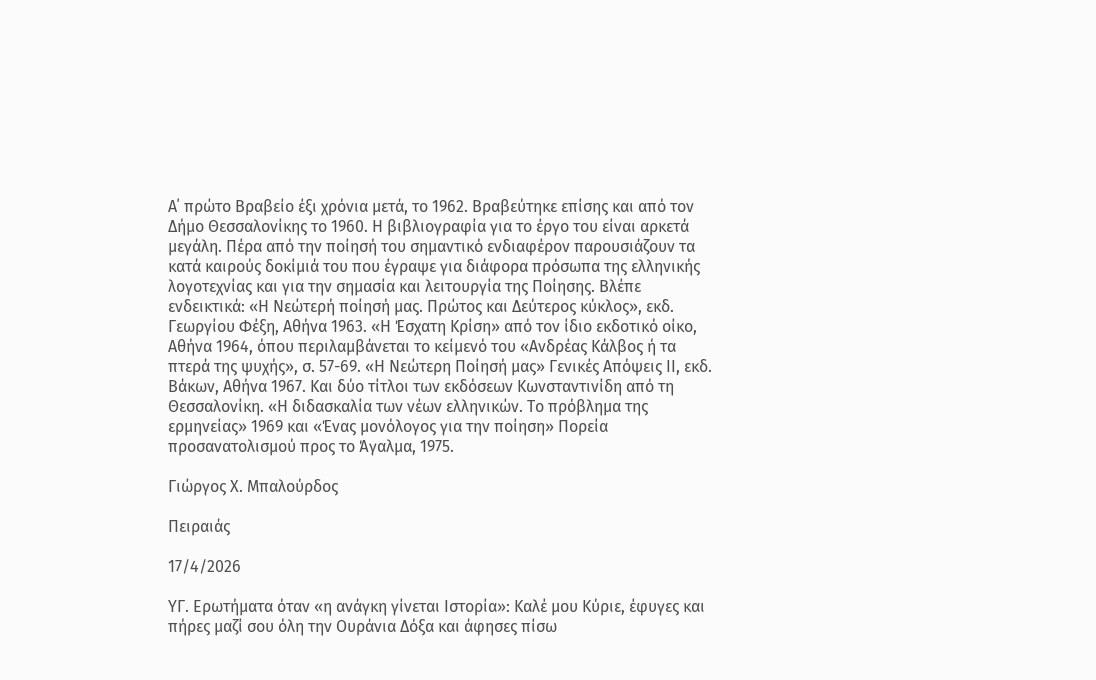Α΄ πρώτο Βραβείο έξι χρόνια μετά, το 1962. Βραβεύτηκε επίσης και από τον  Δήμο Θεσσαλονίκης το 1960. Η βιβλιογραφία για το έργο του είναι αρκετά μεγάλη. Πέρα από την ποίησή του σημαντικό ενδιαφέρον παρουσιάζουν τα κατά καιρούς δοκίμιά του που έγραψε για διάφορα πρόσωπα της ελληνικής λογοτεχνίας και για την σημασία και λειτουργία της Ποίησης. Βλέπε ενδεικτικά: «Η Νεώτερή ποίησή μας. Πρώτος και Δεύτερος κύκλος», εκδ. Γεωργίου Φέξη, Αθήνα 1963. «Η Έσχατη Κρίση» από τον ίδιο εκδοτικό οίκο, Αθήνα 1964, όπου περιλαμβάνεται το κείμενό του «Ανδρέας Κάλβος ή τα πτερά της ψυχής», σ. 57-69. «Η Νεώτερη Ποίησή μας» Γενικές Απόψεις ΙΙ, εκδ. Βάκων, Αθήνα 1967. Και δύο τίτλοι των εκδόσεων Κωνσταντινίδη από τη Θεσσαλονίκη. «Η διδασκαλία των νέων ελληνικών. Το πρόβλημα της ερμηνείας» 1969 και «Ένας μονόλογος για την ποίηση» Πορεία προσανατολισμού προς το Άγαλμα, 1975.

Γιώργος Χ. Μπαλούρδος

Πειραιάς

17/4/2026

ΥΓ. Ερωτήματα όταν «η ανάγκη γίνεται Ιστορία»: Καλέ μου Κύριε, έφυγες και πήρες μαζί σου όλη την Ουράνια Δόξα και άφησες πίσω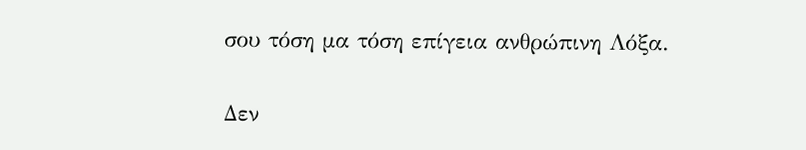σου τόση μα τόση επίγεια ανθρώπινη Λόξα.

Δεν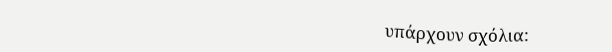υπάρχουν σχόλια: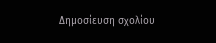Δημοσίευση σχολίου